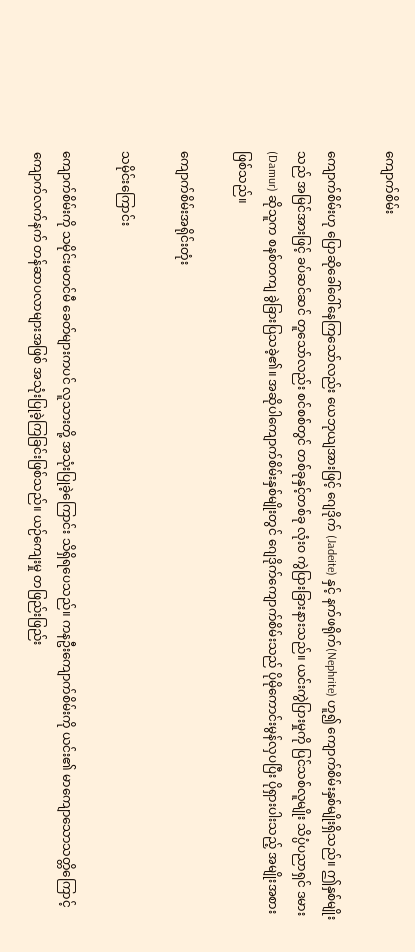ကျောက်စိမ်း

ကျောက်စိမ်းဟု ပြောဆိုခေါ်ဝေါ်နေကြသော်လည်း ယေဘုယျအားဖြင့် ဂျေဒိုက် (Jadeite) နှင့် နက်ဖရိုက်(Nephrite) ဟူ၍ ကျောက်စိမ်းနှစ်မျိုးရှိသည်။ ဤနှစ်မျိုးသည် အမြင်အားဖြင့် ခပ်ဆင်ဆင် တူသော်လည်း စင်စစ်တွင် တစ်ခုနှင့်တစ်ခု လုံးဝ ကွဲပြားခြားနားသည်။ ယင်းကွဲပြားမှုကို ပြင်သစ်လူမျိုး သိပ္ပံပညာရှင် ဒမား (Damur) ဆိုသူက စနစ်တကျ ခွဲခြားပြသခဲ့၏။ အဆိုပါကျောက်စိမ်းနှစ်မျိုးတွင် ဂျေဒိုက်ကျောက်စိမ်းသည် ပိုမိုကောင်းမွန်လှပပြီး ပိုရှားပါးသည့် အမျိုးအစားဖြစ်သည်။

ကျောက်စိမ်းအရိုင်းတုံး

သမိုင်းကြောင်း

ကျောက်စိမ်းကို သမိုင်းမတင်မီ ခေတ်များကပင် လူသားတို့ အသုံးပြုခဲ့ကြောင်း သိရှိရပေသည်။ ကနဦးကျောက်စိမ်းကို ယင်း၏ မာကျောသောသတ္တိကြောင့် ကျောက်လက်နက် တန်ဆာပလာများအဖြစ် အသုံးပြုခဲ့ကြခြင်းဖြစ်သည်။ ယဉ်ကျေးမှု တဖြည်းဖြည်း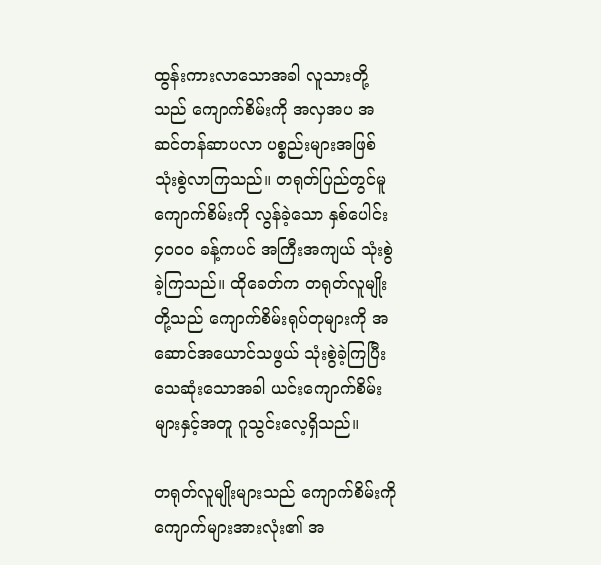ထွန်းကားလာသောအခါ လူသားတို့သည် ကျောက်စိမ်းကို အလှအပ အဆင်တန်ဆာပလာ ပစ္စည်းများအဖြစ် သုံးစွဲလာကြသည်။ တရုတ်ပြည်တွင်မူ ကျောက်စိမ်းကို လွန်ခဲ့သော နှစ်ပေါင်း ၄၀ဝ၀ ခန့်ကပင် အကြီးအကျယ် သုံးစွဲခဲ့ကြသည်။ ထိုခေတ်က တရုတ်လူမျိုးတို့သည် ကျောက်စိမ်းရုပ်တုများကို အဆောင်အယောင်သဖွယ် သုံးစွဲခဲ့ကြပြီး သေဆုံးသောအခါ ယင်းကျောက်စိမ်းများနှင့်အတူ ဂူသွင်းလေ့ရှိသည်။

တရုတ်လူမျိုးများသည် ကျောက်စိမ်းကို ကျောက်များအားလုံး၏ အ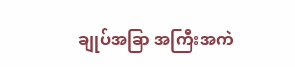ချုပ်အခြာ အကြီးအကဲ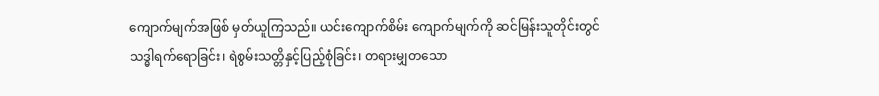ကျောက်မျက်အဖြစ် မှတ်ယူကြသည်။ ယင်းကျောက်စိမ်း ကျောက်မျက်ကို ဆင်မြန်းသူတိုင်းတွင် သဒ္ဓါရက်ရောခြင်း၊ ရဲစွမ်းသတ္တိနှင့်ပြည့်စုံခြင်း၊ တရားမျှတသော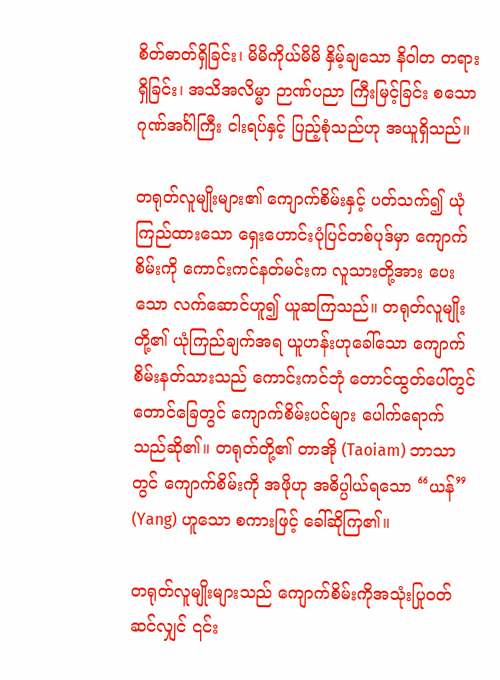စိတ်ဓာတ်ရှိခြင်း၊ မိမိကိုယ်မိမိ နှိမ့်ချသော နိဝါတ တရားရှိခြင်း၊ အသိအလိမ္မာ ဉာဏ်ပညာ ကြီးမြင့်ခြင်း စသော ဂုဏ်အင်္ဂါကြီး ငါးရပ်နှင့် ပြည့်စုံသည်ဟု အယူရှိသည်။

တရုတ်လူမျိုးများ၏ ကျောက်စိမ်းနှင့် ပတ်သက်၍ ယုံကြည်ထားသော ရှေးဟောင်းပုံပြင်တစ်ပုဒ်မှာ ကျောက်စိမ်းကို ကောင်းကင်နတ်မင်းက လူသားတို့အား ပေးသော လက်ဆောင်ဟူ၍ ယူဆကြသည်။ တရုတ်လူမျိုးတို့၏ ယုံကြည်ချက်အရ ယူဟန်းဟုခေါ်သော ကျောက်စိမ်းနတ်သားသည် ကောင်းကင်ဘုံ တောင်ထွတ်ပေါ်တွင် တောင်ခြေတွင် ကျောက်စိမ်းပင်များ ပေါက်ရောက်သည်ဆို၏။ တရုတ်တို့၏ တာအို (Taoiam) ဘာသာတွင် ကျောက်စိမ်းကို အဖိုဟု အဓိပ္ပါယ်ရသော “ယန်” (Yang) ဟူသော စကားဖြင့် ခေါ်ဆိုကြ၏။

တရုတ်လူမျိုးများသည် ကျောက်စိမ်းကိုအသုံးပြုဝတ်ဆင်လျှင် ၎င်း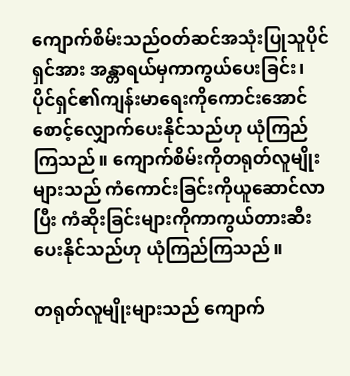ကျောက်စိမ်းသည်ဝတ်ဆင်အသုံးပြုသူပိုင်ရှင်အား အန္တာရယ်မှကာကွယ်ပေးခြင်း၊ ပိုင်ရှင်၏ကျန်းမာရေးကိုကောင်းအောင် စောင့်လျှောက်ပေးနိုင်သည်ဟု ယုံကြည်ကြသည်။ ကျောက်စိမ်းကိုတရုတ်လူမျိုးများသည် ကံကောင်းခြင်းကိုယူဆောင်လာပြီး ကံဆိုးခြင်းများကိုကာကွယ်တားဆီးပေးနိုင်သည်ဟု ယုံကြည်ကြသည်။

တရုတ်လူမျိုးများသည် ကျောက်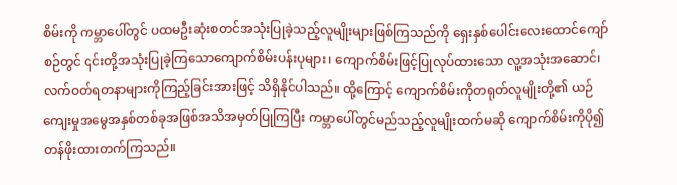စိမ်းကို ကမ္ဘာပေါ်တွင် ပထမဦးဆုံးစတင်အသုံးပြုခဲ့သည့်လူမျိုးများဖြစ်ကြသည်ကို ရှေးနှစ်ပေါင်းလေးထောင်ကျော်စဉ်တွင် ၎င်းတို့အသုံးပြုခဲ့ကြသောကျောက်စိမ်းပန်းပုများ၊ ကျောက်စိမ်းဖြင့်ပြုလုပ်ထားသော လူ့အသုံးအဆောင်၊ လက်ဝတ်ရတနာများကိုကြည့်ခြင်းအားဖြင့် သိရှိနိုင်ပါသည်။ ထို့ကြောင့် ကျောက်စိမ်းကိုတရုတ်လူမျိုးတို့၏ ယဉ်ကျေးမှုအမွေအနှစ်တစ်ခုအဖြစ်အသိအမှတ်ပြုကြပြီး ကမ္ဘာပေါ်တွင်မည်သည့်လူမျိုးထက်မဆို ကျောက်စိမ်းကိုပို၍ တန်ဖိုးထားတက်ကြသည်။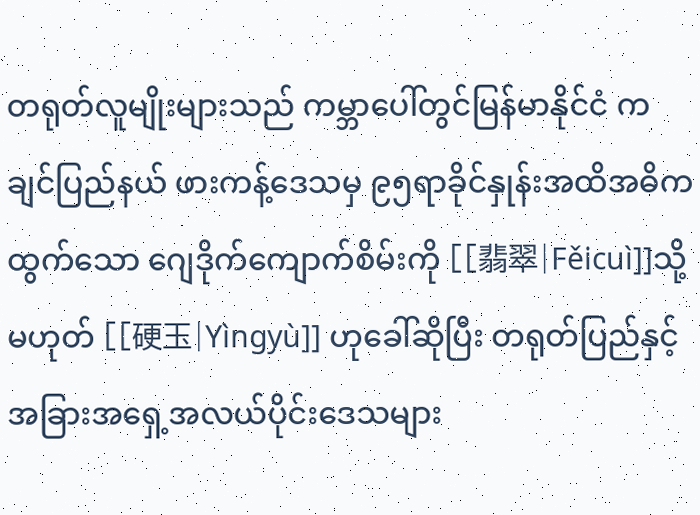တရုတ်လူမျိုးများသည် ကမ္ဘာပေါ်တွင်မြန်မာနိုင်ငံ ကချင်ပြည်နယ် ဖားကန့်ဒေသမှ ၉၅ရာခိုင်နှုန်းအထိအဓိကထွက်သော ဂျေဒိုက်ကျောက်စိမ်းကို [[翡翠|Fěicuì]]သို့မဟုတ် [[硬玉|Yìngyù]] ဟုခေါ်ဆိုပြီး တရုတ်ပြည်နှင့်အခြားအရှေ့အလယ်ပိုင်းဒေသများ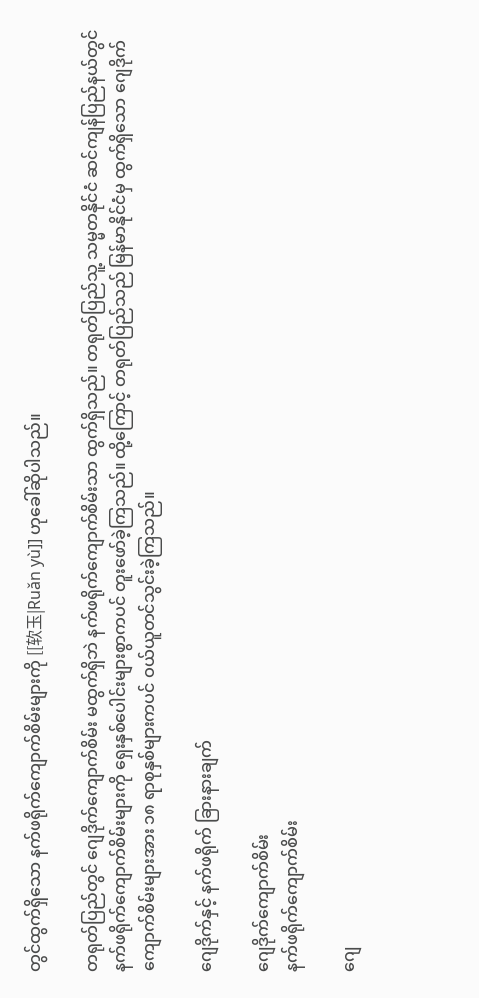တွင်ထွက်ရှိသော နက်ဖရိုက်ကျောက်စိမ်းများကို [[软玉|Ruǎn yù]] ဟုခေါ်ဆိုပါသည်။

တရုတ်ပြည်တွင် ဂျေဒိုက်ကျောက်စိမ်း မထွက်ရှိဘဲ နက်ဖရိုက်ကျောက်စိမ်းသာ ထွက်ရှိသည်။ တရုတ်ပြည်သူ့ သမ္မတနိုင်ငံ ဆင်ကျန်ပြည်နယ်တွင် နက်ဖရိုက်ကျောက်စိမ်းများကို ရှေးနှစ်ပေါင်းများစွာကပင် တူးဖော်ခဲ့ကြသည်။ ထို့ကြောင့် တရုတ်ပြည်သည် မြန်မာနိုင်ငံမှ ထွက်ရှိသော ဂျေဒိုက်ကျောက်စိမ်းများအား ၁၈ ရာစုနှစ်များကပင် ဝယ်ယူတင်သွင်းခဲ့ကြသည်။

ဂျေဒိုက်နှင့် နက်ဖရိုက် ခြားနားချက်

ဂျေဒိုက်ကျောက်စိမ်း
နက်ဖရိုက်ကျောက်စိမ်း

ဂျေ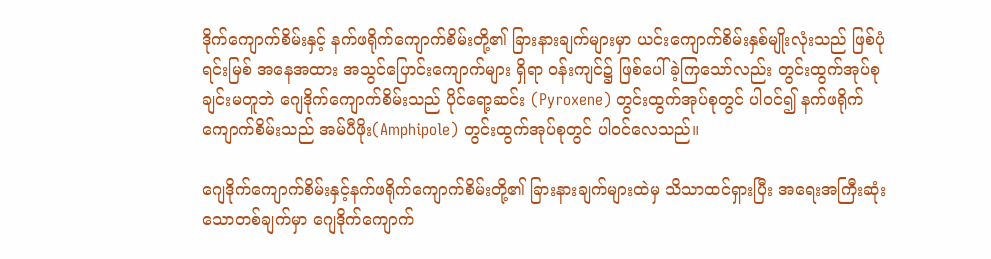ဒိုက်ကျောက်စိမ်းနှင့် နက်ဖရိုက်ကျောက်စိမ်းတို့၏ ခြားနားချက်များမှာ ယင်းကျောက်စိမ်းနှစ်မျိုးလုံးသည် ဖြစ်ပုံ ရင်းမြစ် အနေအထား အသွင်ပြောင်းကျောက်များ ရှိရာ ဝန်းကျင်၌ ဖြစ်ပေါ်ခဲ့ကြသော်လည်း တွင်းထွက်အုပ်စုချင်းမတူဘဲ ဂျေဒိုက်ကျောက်စိမ်းသည် ပိုင်ရော့ဆင်း (Pyroxene) တွင်းထွက်အုပ်စုတွင် ပါဝင်၍ နက်ဖရိုက်ကျောက်စိမ်းသည် အမ်ပီဖိုး(Amphipole) တွင်းထွက်အုပ်စုတွင် ပါဝင်လေသည်။

ဂျေဒိုက်ကျောက်စိမ်းနှင့်နက်ဖရိုက်ကျောက်စိမ်းတို့၏ ခြားနားချက်များထဲမှ သိသာထင်ရှားပြီး အရေးအကြီးဆုံးသောတစ်ချက်မှာ ဂျေဒိုက်ကျောက်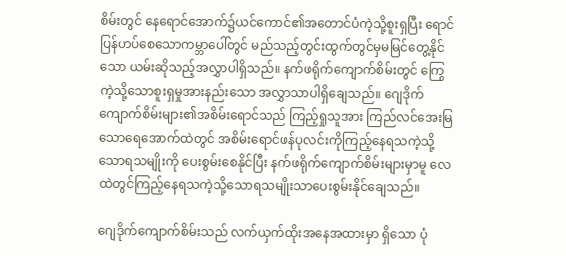စိမ်းတွင် နေရောင်အောက်၌ယင်ကောင်၏အတောင်ပံကဲ့သို့စူးရှပြီး ရောင်ပြန်ဟပ်စေသောကမ္ဘာပေါ်တွင် မည်သည့်တွင်းထွက်တွင်မှမမြင်တွေ့နိုင်သော ယမ်းဆိုသည့်အလွှာပါရှိသည်။ နက်ဖရိုက်ကျောက်စိမ်းတွင် ကြွေကဲ့သို့သောစူးရှမှုအားနည်းသော အလွှာသာပါရှိချေသည်။ ဂျေဒိုက်ကျောက်စိမ်းများ၏အစိမ်းရောင်သည် ကြည့်ရှုသူအား ကြည်လင်အေးမြသောရေအောက်ထဲတွင် အစိမ်းရောင်ဖန်ပုလင်းကိုကြည့်နေရသကဲ့သို့သောရသမျိုးကို ပေးစွမ်းစေနိုင်ပြီး နက်ဖရိုက်ကျောက်စိမ်းများမှာမူ လေထဲတွင်ကြည့်နေရသကဲ့သို့သောရသမျိုးသာပေးစွမ်းနိုင်ချေသည်။

ဂျေဒိုက်ကျောက်စိမ်းသည် လက်ယှက်ထိုးအနေအထားမှာ ရှိသော ပုံ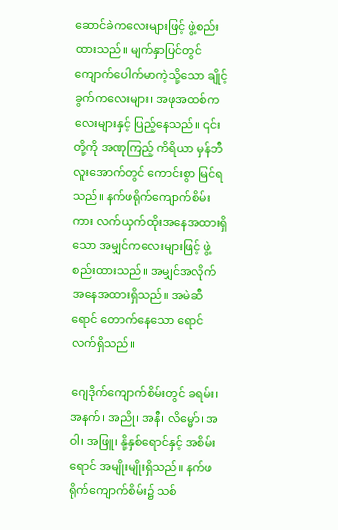ဆောင်ခဲကလေးများဖြင့် ဖွဲ့စည်းထားသည်။ မျက်နှာပြင်တွင် ကျောက်ပေါက်မာကဲ့သို့သော ချိုင့်ခွက်ကလေးများ၊ အဖုအထစ်ကလေးများနှင့် ပြည့်နေသည်။ ၎င်းတို့ကို အဏုကြည့် ကိရိယာ မှန်ဘီလူးအောက်တွင် ကောင်းစွာ မြင်ရသည်။ နက်ဖရိုက်ကျောက်စိမ်းကား လက်ယှက်ထိုးအနေအထားရှိသော အမျှင်ကလေးများဖြင့် ဖွဲ့စည်းထားသည်။ အမျှင်အလိုက် အနေအထားရှိသည်။ အမဲဆီရောင် တောက်နေသော ရောင်လက်ရှိသည်။

ဂျေဒိုက်ကျောက်စိမ်းတွင် ခရမ်း၊ အနက်၊ အညို၊ အနီ၊ လိမ္မော်၊ အဝါ၊ အဖြူ၊ နို့နှစ်ရောင်နှင့် အစိမ်းရောင် အမျိုးမျိုးရှိသည်။ နက်ဖရိုက်ကျောက်စိမ်း၌ သစ်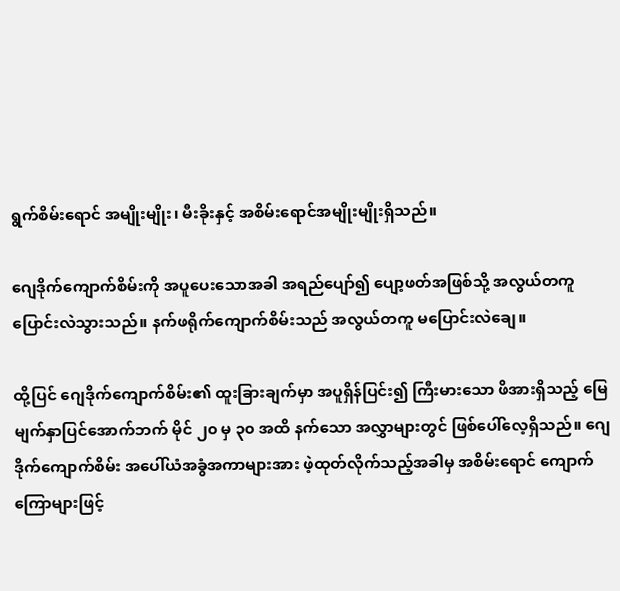ရွက်စိမ်းရောင် အမျိုးမျိုး၊ မီးခိုးနှင့် အစိမ်းရောင်အမျိုးမျိုးရှိသည်။

ဂျေဒိုက်ကျောက်စိမ်းကို အပူပေးသောအခါ အရည်ပျော်၍ ပျော့ဖတ်အဖြစ်သို့ အလွယ်တကူ ပြောင်းလဲသွားသည်။ နက်ဖရိုက်ကျောက်စိမ်းသည် အလွယ်တကူ မပြောင်းလဲချေ။

ထို့ပြင် ဂျေဒိုက်ကျောက်စိမ်း၏ ထူးခြားချက်မှာ အပူရှိန်ပြင်း၍ ကြီးမားသော ဖိအားရှိသည့် မြေမျက်နှာပြင်အောက်ဘက် မိုင် ၂၀ မှ ၃၀ အထိ နက်သော အလွှာများတွင် ဖြစ်ပေါ်လေ့ရှိသည်။ ဂျေဒိုက်ကျောက်စိမ်း အပေါ်ယံအခွံအကာများအား ဖဲ့ထုတ်လိုက်သည့်အခါမှ အစိမ်းရောင် ကျောက်ကြောများဖြင့်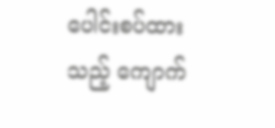ပေါင်းစပ်ထားသည့် ကျောက်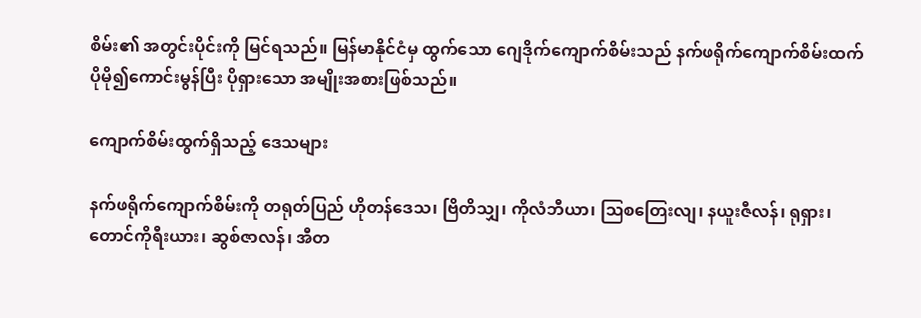စိမ်း၏ အတွင်းပိုင်းကို မြင်ရသည်။ မြန်မာနိုင်ငံမှ ထွက်သော ဂျေဒိုက်ကျောက်စိမ်းသည် နက်ဖရိုက်ကျောက်စိမ်းထက် ပိုမို၍ကောင်းမွန်ပြီး ပိုရှားသော အမျိုးအစားဖြစ်သည်။

ကျောက်စိမ်းထွက်ရှိသည့် ဒေသများ

နက်ဖရိုက်ကျောက်စိမ်းကို တရုတ်ပြည် ဟိုတန်ဒေသ၊ ဗြိတိသျှ၊ ကိုလံဘီယာ၊ ဩစတြေးလျ၊ နယူးဇီလန်၊ ရုရှား၊ တောင်ကိုရီးယား၊ ဆွစ်ဇာလန်၊ အီတ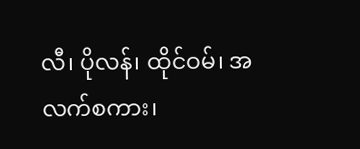လီ၊ ပိုလန်၊ ထိုင်ဝမ်၊ အလက်စကား၊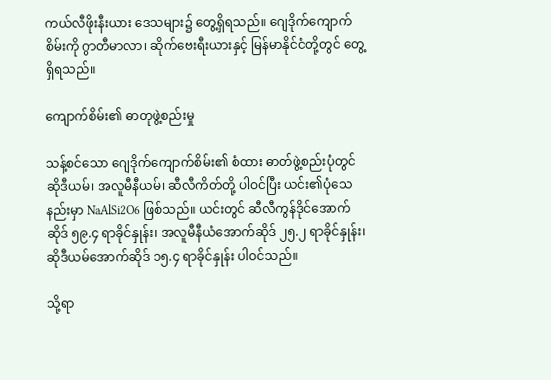ကယ်လီဖိုးနီးယား ဒေသများ၌ တွေ့ရှိရသည်။ ဂျေဒိုက်ကျောက်စိမ်းကို ဂွာတီမာလာ၊ ဆိုက်ဗေးရီးယားနှင့် မြန်မာနိုင်ငံတို့တွင် တွေ့ရှိရသည်။

ကျောက်စိမ်း၏ ဓာတုဖွဲ့စည်းမှု

သန့်စင်သော ဂျေဒိုက်ကျောက်စိမ်း၏ စံထား ဓာတ်ဖွဲ့စည်းပုံတွင် ဆိုဒီယမ်၊ အလူမီနီယမ်၊ ဆီလီကိတ်တို့ ပါဝင်ပြီး ယင်း၏ပုံသေနည်းမှာ NaAlSi2O6 ဖြစ်သည်။ ယင်းတွင် ဆီလီကွန်ဒိုင်အောက်ဆိုဒ် ၅၉.၄ ရာခိုင်နှုန်း၊ အလူမီနီယံအောက်ဆိုဒ် ၂၅.၂ ရာခိုင်နှုန်း၊ ဆိုဒီယမ်အောက်ဆိုဒ် ၁၅.၄ ရာခိုင်နှုန်း ပါဝင်သည်။

သို့ရာ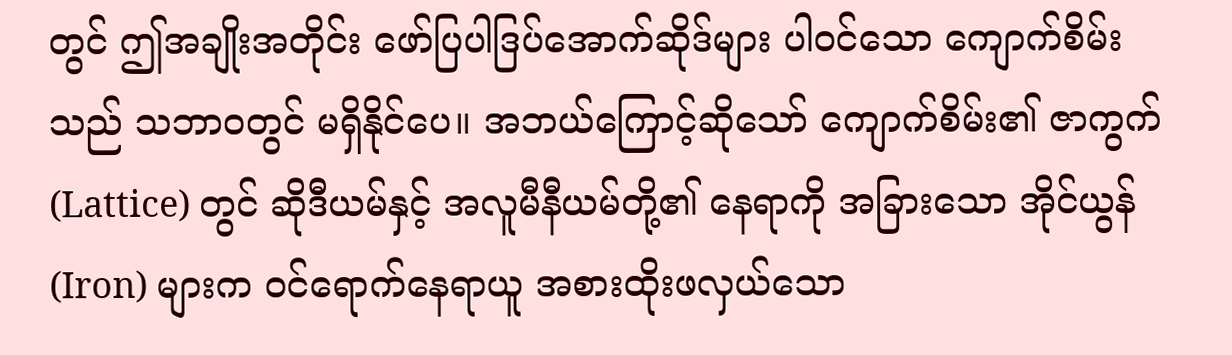တွင် ဤအချိုးအတိုင်း ဖော်ပြပါဒြပ်အောက်ဆိုဒ်များ ပါဝင်သော ကျောက်စိမ်းသည် သဘာဝတွင် မရှိနိုင်ပေ။ အဘယ်ကြောင့်ဆိုသော် ကျောက်စိမ်း၏ ဇာကွက် (Lattice) တွင် ဆိုဒီယမ်နှင့် အလူမီနီယမ်တို့၏ နေရာကို အခြားသော အိုင်ယွန် (Iron) များက ဝင်ရောက်နေရာယူ အစားထိုးဖလှယ်သော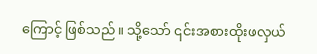ကြောင့် ဖြစ်သည်။ သို့သော် ၎င်းအစားထိုးဖလှယ်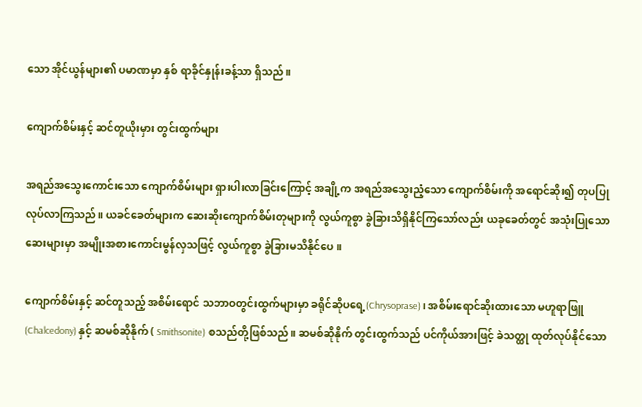သော အိုင်ယွန်များ၏ ပမာဏမှာ နှစ် ရာခိုင်နှုန်းခန့်သာ ရှိသည်။

ကျောက်စိမ်းနှင့် ဆင်တူယိုးမှား တွင်းထွက်များ

အရည်အသွေးကောင်းသော ကျောက်စိမ်းများ ရှားပါးလာခြင်းကြောင့် အချို့က အရည်အသွေးညံ့သော ကျောက်စိမ်းကို အရောင်ဆိုး၍ တုပပြုလုပ်လာကြသည်။ ယခင်ခေတ်များက ဆေးဆိုးကျောက်စိမ်းတုများကို လွယ်ကူစွာ ခွဲခြားသိရှိနိုင်ကြသော်လည်း ယခုခေတ်တွင် အသုံးပြုသော ဆေးများမှာ အမျိုးအစားကောင်းမွန်လှသဖြင့် လွယ်ကူစွာ ခွဲခြားမသိနိုင်ပေ။

ကျောက်စိမ်းနှင့် ဆင်တူသည့် အစိမ်းရောင် သဘာဝတွင်းထွက်များမှာ ခရိုင်ဆိုပရေ့(Chrysoprase) ၊ အစိမ်းရောင်ဆိုးထားသော မဟူရာဖြူ (Chalcedony) နှင့် ဆမစ်ဆိုနိုက် ( Smithsonite) စသည်တို့ဖြစ်သည်။ ဆမစ်ဆိုနိုက် တွင်းထွက်သည် ပင်ကိုယ်အားဖြင့် ခဲသတ္ထု ထုတ်လုပ်နိုင်သော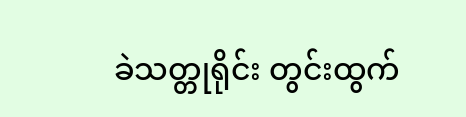ခဲသတ္တုရိုင်း တွင်းထွက်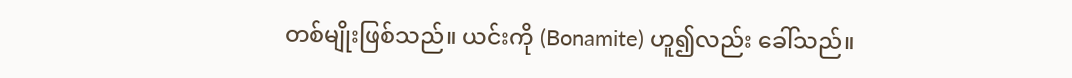တစ်မျိုးဖြစ်သည်။ ယင်းကို (Bonamite) ဟူ၍လည်း ခေါ်သည်။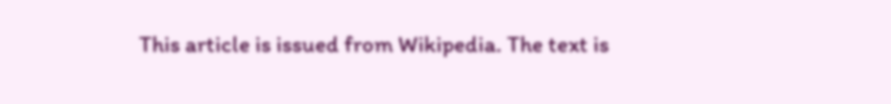This article is issued from Wikipedia. The text is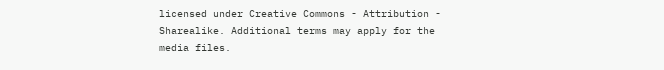licensed under Creative Commons - Attribution - Sharealike. Additional terms may apply for the media files.